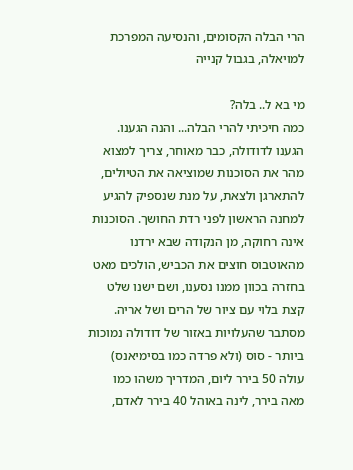הרי הבלה הקסומים, והנסיעה המפרכת למויאלה, בגבול קנייה

מי בא ל.. בלה?
כמה חיכיתי להרי הבלה... והנה הגענו. הגענו לדודולה, כבר מאוחר, צריך למצוא מהר את הסוכנות שמוציאה את הטיולים, להתארגן ולצאת, על מנת שנספיק להגיע למחנה הראשון לפני רדת החושך. הסוכנות אינה רחוקה, מן הנקודה שבא ירדנו מהאוטבוס חוצים את הכביש, הולכים מאט בחזרה בכוון ממנו נסענו, ושם ישנו שלט קצת בלוי עם ציור של הרים ושל אריה. מסתבר שהעלויות באזור של דודולה נמוכות ביותר - סוס (ולא פרדה כמו בסימיאנס) עולה 50 בירר ליום, המדריך משהו כמו מאה בירר, לינה באוהל 40 בירר לאדם,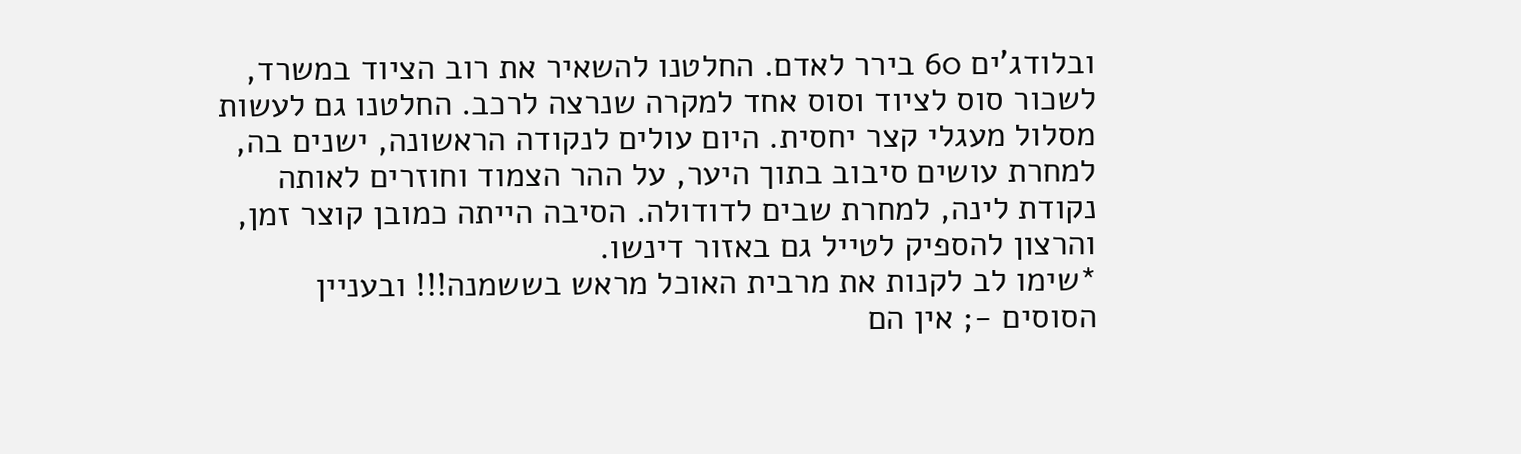ובלודג'ים 60 בירר לאדם. החלטנו להשאיר את רוב הציוד במשרד, לשכור סוס לציוד וסוס אחד למקרה שנרצה לרכב. החלטנו גם לעשות מסלול מעגלי קצר יחסית. היום עולים לנקודה הראשונה, ישנים בה, למחרת עושים סיבוב בתוך היער, על ההר הצמוד וחוזרים לאותה נקודת לינה, למחרת שבים לדודולה. הסיבה הייתה כמובן קוצר זמן, והרצון להספיק לטייל גם באזור דינשו.
*שימו לב לקנות את מרבית האוכל מראש בששמנה!!! ובעניין הסוסים -; אין הם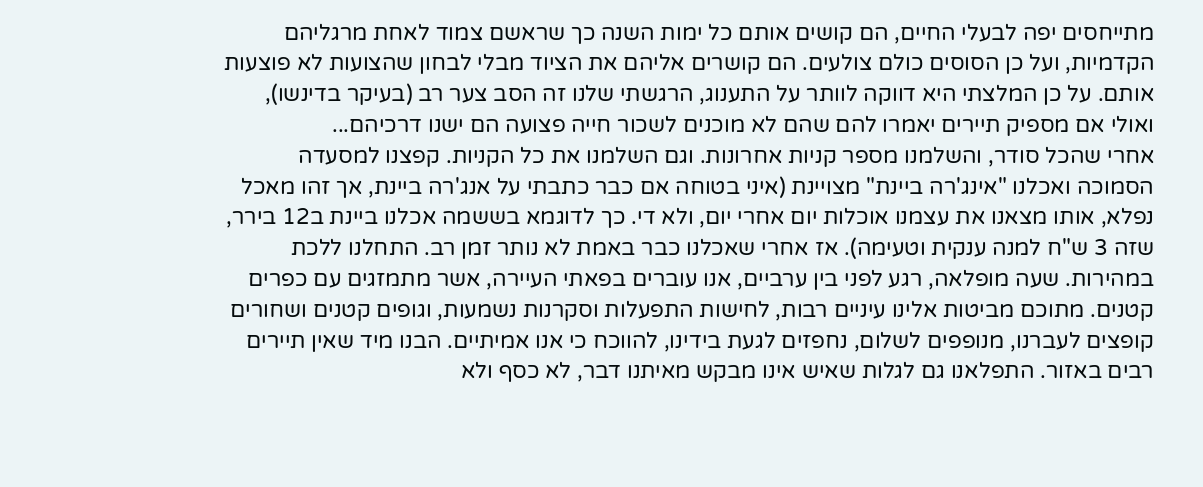מתייחסים יפה לבעלי החיים, הם קושים אותם כל ימות השנה כך שראשם צמוד לאחת מרגליהם הקדמיות, ועל כן הסוסים כולם צולעים. הם קושרים אליהם את הציוד מבלי לבחון שהצועות לא פוצעות אותם. על כן המלצתי היא דווקה לוותר על התענוג, הרגשתי שלנו זה הסב צער רב (בעיקר בדינשו), ואולי אם מספיק תיירים יאמרו להם שהם לא מוכנים לשכור חייה פצועה הם ישנו דרכיהם...
אחרי שהכל סודר, והשלמנו מספר קניות אחרונות. וגם השלמנו את כל הקניות. קפצנו למסעדה הסמוכה ואכלנו "אינג'רה ביינת" מצויינת (איני בטוחה אם כבר כתבתי על אנג'רה ביינת, אך זהו מאכל נפלא, אותו מצאנו את עצמנו אוכלות יום אחרי יום, ולא די. כך לדוגמא בששמה אכלנו ביינת ב12 בירר, שזה 3 ש"ח למנה ענקית וטעימה). אז אחרי שאכלנו כבר באמת לא נותר זמן רב. התחלנו ללכת במהירות. שעה מופלאה, רגע לפני בין ערביים, אנו עוברים בפאתי העיירה, אשר מתמזגים עם כפרים קטנים. מתוכם מביטות אלינו עיניים רבות, לחישות התפעלות וסקרנות נשמעות, וגופים קטנים ושחורים קופצים לעברנו, מנופפים לשלום, נחפזים לגעת בידינו, להווכח כי אנו אמיתיים. הבנו מיד שאין תיירים רבים באזור. התפלאנו גם לגלות שאיש אינו מבקש מאיתנו דבר, לא כסף ולא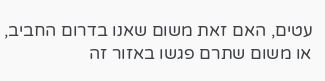עטים, האם זאת משום שאנו בדרום החביב, או משום שתרם פגשו באזור זה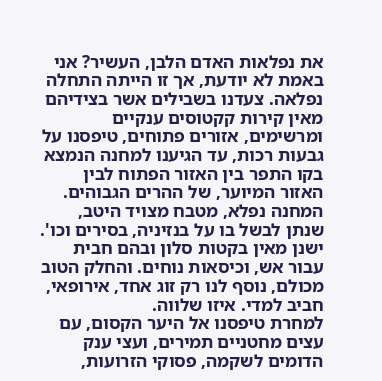את נפלאות האדם הלבן, העשיר? אני באמת לא יודעת, אך זו הייתה התחלה נפלאה. צעדנו בשבילים אשר בצידיהם מאין קירות קקטוסים ענקיים ומרשימים, אזורים פתוחים, טיפסנו על גבעות רכות, עד הגיענו למחנה הנמצא בקו התפר בין האזור הפתוח לבין האזור המיוער, של ההרים הגבוהים. המחנה נפלא, מטבח מצויד היטב, שנתן לבשל בו על בנזיניה, בסירים וכו'. ישנן מאין בקטות סלון ובהם חבית עבור אש, וכיסאות נוחים. והחלק הטוב מכולם, נוסף לנו רק זוג אחד, אירופאי, חביב למדי. איזו שלווה.
למחרת טיפסנו אל היער הקסום, עם עצים מחטניים תמירים, ועצי ענק הדומים לשקמה, פסוקי הזרועות,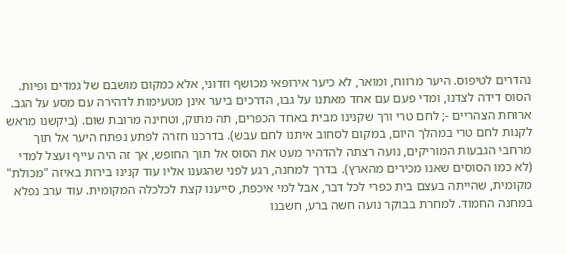נהדרים לטיפוס. היער מרווח, ומואר, לא כיער אירופאי מכושף וזדוני, אלא כמקום מושבם של גמדים ופיות. הסוס דידה לצדנו, ומדי פעם עם אחד מאתנו על גבו, הדרכים ביער אינן מטעימות לדהירה עם מסע על הגב. ארוחת הצהריים -; לחם טרי ורך שקנינו מבית באחד הכפרים, תה מתוק, וטחינה מרובת שום. (ביקשנו מראש לקנות לחם טרי במהלך היום, במקום לסחוב איתנו לחם עבש). בדרכנו חזרה לפתע נפתח היער אל תוך מרחבי הגבעות המוריקים, נועה רצתה להדהיר מעט את הסוס אל תוך החופש, אך זה היה עייף ועצל למדי (לא כמו הסוסים שאנו מכירים מהארץ). בדרך למחנה, רגע לפני שהגענו אליו עוד קנינו בירות באיזה "מכולת" מקומית, שהייתה בעצם בית כפרי לכל דבר, אבל למי איכפת, סייענו קצת לכלכלה המקומית. עוד ערב נפלא במחנה החמוד. למחרת בבוקר נועה חשה ברע, חשבנו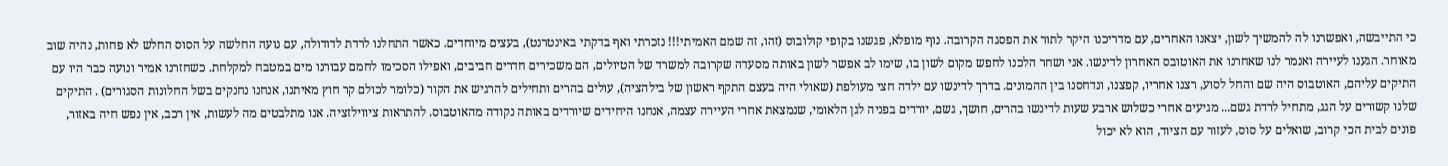כי התייבשה, ואפשרנו לה להמשיך לשון, יצאנו האחרים, עם מדריכנו היקר לתור את הפסגה הקרובה. נוף מופלא, פגשנו בקופי קולובוס (זהו, זה שמם האמיתי!!! נזכרתי ואף בדקתי באינטרנט), בעצים מיוחדים. כאשר התחלנו לרדת לדודולה, עם נועה החלשה על הסוס החלש לא פחות, נהיה שוב מאוחר. הגענו לעיירה ואנמר לנו שאחרנו את האוטובס האחרון לדינשו. אני ושחר הלכנו לחפש מקום לשון בו, שימו לב אפשר לשון באותה מסעדה שקרובה למשרד של הטיולים, הם משכירים חדרים חביבים, ואפילו הסכימו לחמם עבורנו מים במטבח למקלחת. כשחזרנו אמיר ונועה כבר היו עם התיקים עליהם, האוטבוס היה שם והחל לסוע, רצנו אחריו, קפצנו, ונדחסנו בין ההמונים. בדרך לדינשו עם ילדה חצי מעולפת (שאולי היה בעצם התקף ראשון של בילהציה), עולים בהרים ותחילים להרגיש את הקור (כלומר לכולם קר חוץ מאיתנו, אנחנו נחנקים בשל החלונות הסגורים) . התיקים שלנו קשורים על הגג, מתחיל לרדת גשם... מגיעים אחרי כשלוש ארבע שעות לדינשו בהרים, חושך, גשם, יורדים בפניה לגן הלאומי, שנמצאת אחרי העיירה עצמה, אנחנו היחידים שיורדים באותה נקודה מהאוטבוס. להתראות ציווילזציה. אנו מתלבטים מה לעשות, אין רכב, אין נפש חיה באזור, פונים לבית הכי קרוב, שואלים על סוס, לעזור עם הציוד, הוא לא יכול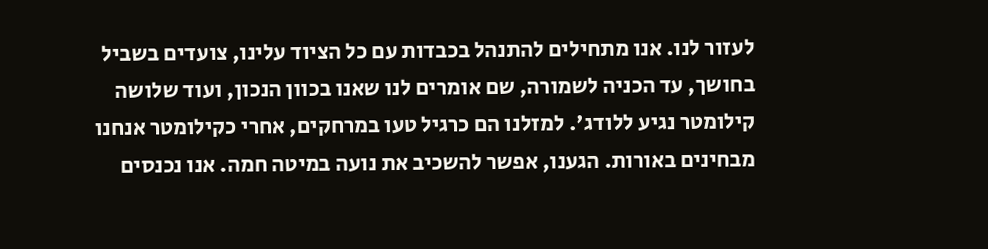לעזור לנו. אנו מתחילים להתנהל בכבדות עם כל הציוד עלינו, צועדים בשביל בחושך, עד הכניה לשמורה, שם אומרים לנו שאנו בכוון הנכון, ועוד שלושה קילומטר נגיע ללודג'. למזלנו הם כרגיל טעו במרחקים, אחרי כקילומטר אנחנו מבחינים באורות. הגענו, אפשר להשכיב את נועה במיטה חמה. אנו נכנסים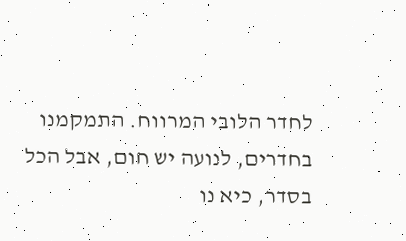לחדר הלובי המרווח. התמקמנו בחדרים, לנועה יש חום, אבל הכל בסדר, כיא נו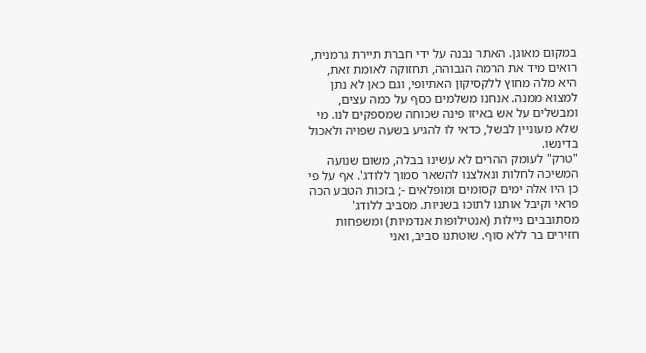במקום מאוגן. האתר נבנה על ידי חברת תיירת גרמנית, רואים מיד את הרמה הגבוהה, תחזוקה לאומת זאת, היא מלה מחוץ ללקסיקון האתיופי, וגם כאן לא נתן למצוא ממנה. אנחנו משלמים כסף על כמה עצים, ומבשלים על אש באיזו פינה שכוחה שמספקים לנו. מי שלא מעוניין לבשל, כדאי לו להגיע בשעה שפויה ולאכול בדינשו.
"טרק" לעומק ההרים לא עשינו בבלה, משום שנועה המשיכה לחלות ונאלצנו להשאר סמוך ללודג'. אף על פי כן היו אלה ימים קסומים ומופלאים -; בזכות הטבע הכה פראי וקיבל אותנו לתוכו בשניות. מסביב ללודג' מסתובבים ניילות (אנטילופות אנדמיות) ומשפחות חזירים בר ללא סוף. שוטתנו סביב, ואני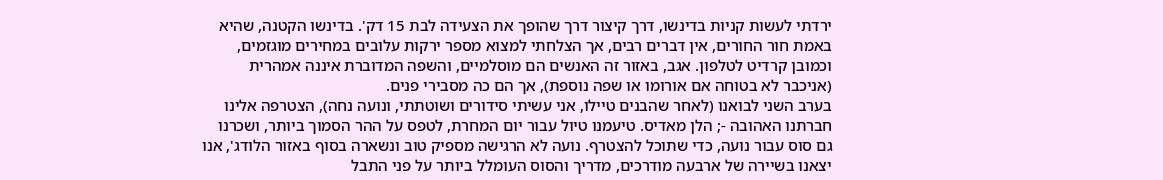ירדתי לעשות קניות בדינשו, דרך קיצור דרך שהופך את הצעידה לבת 15 דק'. בדינשו הקטנה, שהיא באמת חור החורים, אין דברים רבים, אך הצלחתי למצוא מספר ירקות עלובים במחירים מוגזמים, וכמובן קרדיט לטלפון. אגב, באזור זה האנשים הם מוסלמיים, והשפה המדוברת איננה אמהרית (אניכבר לא בטוחה אם אורומו או שפה נוספת), אך הם כה מסבירי פנים.
בערב השני לבואנו (לאחר שהבנים טיילו, אני עשיתי סידורים ושוטתתי, ונועה נחה), הצטרפה אלינו חברתנו האהובה -; הלן מאדיס. טיעמנו טיול עבור יום המחרת, לטפס על ההר הסמוך ביותר, ושכרנו גם סוס עבור נועה, כדי שתוכל להצטרף. נועה לא הרגישה מספיק טוב ונשארה בסוף באזור הלודג', אנו יצאנו בשיירה של ארבעה מודרכים, מדריך והסוס העומלל ביותר על פני התבל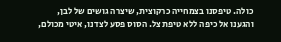כולה. טיפסנו בצמחייה כרקוצית, שיצרה גושים של לבן, והגענו אל כיפה ללא טיפת צל. הסוס פסע לצדנו, איטי מכולם,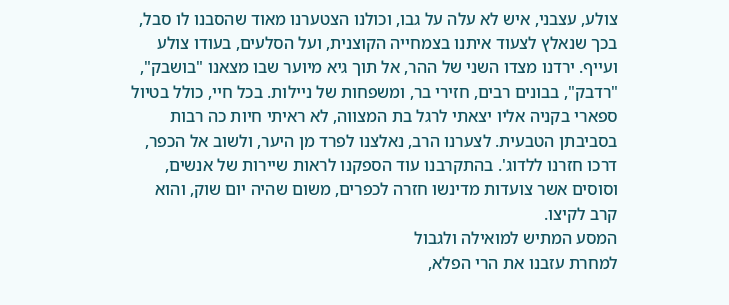צולע, עצבני, איש לא עלה על גבו, וכולנו הצטערנו מאוד שהסבנו לו סבל, בכך שנאלץ לצעוד איתנו בצמחייה הקוצנית, ועל הסלעים, בעודו צולע ועייף. ירדנו מצדו השני של ההר, אל תוך גיא מיוער שבו מצאנו "בושבק", "רדבק", בבונים רבים, חזירי בר, ומשפחות של ניילות. בכל חיי, כולל בטיול ספארי בקניה אליו יצאתי לרגל בת המצווה, לא ראיתי חיות כה רבות בסביבתן הטבעית. לצערנו הרב, נאלצנו לפרד מן היער, ולשוב אל הכפר, דרכו חזרנו ללדוג'. בהתקרבנו עוד הספקנו לראות שיירות של אנשים, וסוסים אשר צועדות מדינשו חזרה לכפרים, משום שהיה יום שוק, והוא קרב לקיצו.
המסע המתיש למואילה ולגבול
למחרת עזבנו את הרי הפלא,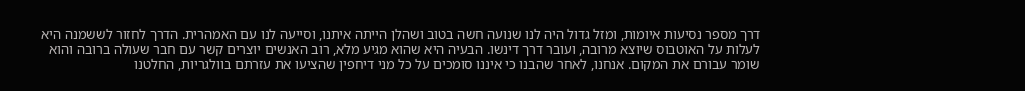דרך מספר נסיעות איומות, ומזל גדול היה לנו שנועה חשה בטוב ושהלן הייתה איתנו, וסייעה לנו עם האמהרית. הדרך לחזור לששמנה היא לעלות על האוטבוס שיוצא מרובה, ועובר דרך דינשו. הבעיה היא שהוא מגיע מלא, רוב האנשים יוצרים קשר עם חבר שעולה ברובה והוא שומר עבורם את המקום. אנחנו, לאחר שהבנו כי איננו סומכים על כל מני דיחפין שהציעו את עזרתם בוולגריות, החלטנו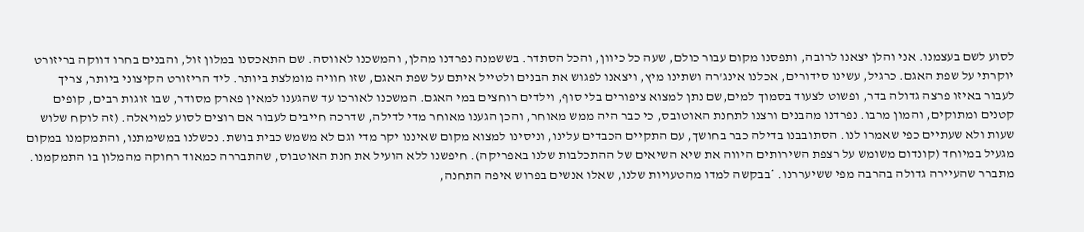לסוע לשם בעצמנו. אני והלן יצאנו לרובה, ותפסנו מקום עבור כולם, שעה כל כיוון, והכל הסתדר. בששמנה נפרדנו מהלן, והמשכנו לאווסה. שם התאכסנו במלון זול, והבנים בחרו דווקה בריזורט יוקרתי על שפת האגם. כרגיל, עשינו סידורים, אכלנו אינג'רה ושתינו מיץ, ויצאנו לפגוש את הבנים ולטייל איתם על שפת האגם, שזו חוויה מומלצת ביותר. ליד הריזורט הקיצוני ביותר, צריך לעבור באיזו פרצה גדולה בדר, ופשוט לצעוד בסמוך למים,שם נתן למצוא ציפורים בלי סוף, וילדים רוחצים במי האגם. המשכנו לאורכו עד שהגענו למאין פארק מסודר, שבו זוגות רבים, קופים קטנים ומתוקים, והמון מרבו. נפרדנו מהבנים ורצנו לתחנת האוטובס, כי כבר היה ממש מאוחר, והכן הגענו מאוחר מדי לדילה, שדרכה חייבים לעבור אם רוצים לסוע למויאלה. (זה לוקח שלוש שעות ולא שעתיים כפי שאמרו לנו. הסתובבנו בדילה כבר בחושך, עם התקיים הכבדים עלינו, וניסינו למצוא מקום שאיננו יקר מדי וגם לא משמש כבית בושת. נכשלנו במשימתנו, והתמקמנו במקום מגעיל במיוחד (קונדום משומש על רצפת השירותים היווה את שיא השיאים של ההתכלבות שלנו באפריקה). חיפשנו ללא הועיל את חנת האוטבוס, שהתבררה כמאוד רחוקה מהמלון בו התמקמנו. מתברר שהעיירה גדולה בהרבה מפי ששיעררנו. *בבקשה למדו מהטעויות שלנו, שאלו אנשים בפרוש איפה התחנה,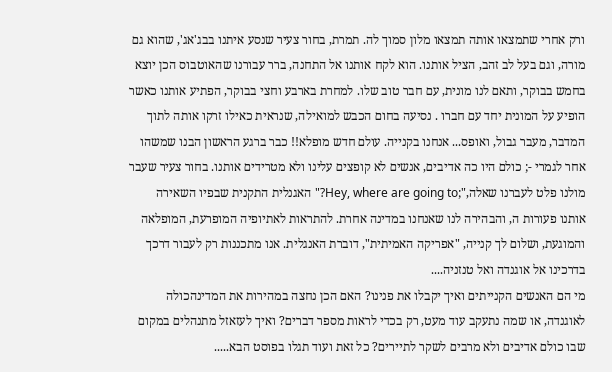ורק אחרי שתמצאו אותה תמצאו מלון סמוך לה. תמרת, בחור צעיר שנסע איתנו בבג'אג', שהוא גם מורה, וגם בעל לב זהב, הציל אותנו. הוא לקח אותנו אל התחנה, ברר עבורנו שהאוטבוס הכן יוצא בחמש בבוקר, ותאם לנו מונית, עם חבר טוב שלו. למחרת בארבע וחצי בבוקר, הפתיע אותנו כאשר הופיע על המונית יחד עם חברו . נסיעה בחום הכבש למואילה, שנראית כאילו זרקו אותה לתוך המדבר, מעבר גבול, ואופס... אנחנו בקנייה. עולם חדש מופלא!! כבר ברגע הראשון הבנו שמשהו אחר לגמרי -; כולם היו כה אדיבים, אנשים לא קופצים עלינו ולא מטרידים אותנו. בחור צעיר שעבר מולנו פלט לעברנו שאלה,";Hey, where are going to?" האגנלית התקנית שבפיו השאירה אותנו פעורות ה, והבהירה לנו שאנחנו במדינה אחרת. להתראות לאתיופיה המופרעת, המופלאה והמוגעת, ושלום לך קנייה, "אפריקה האמיתית", דוברת האנגלית. אנו מתכננות רק לעבור דרכך בדרכינו אל אוגנדה ואל טנזניה....
מי הם האנשים הקנייתים ואיך יקבלו את פנינו? האם הכן נחצה במהירות את המדינהכולה לאוגנדה, או שמה נתעקב עוד מעט, רק בכדי לראות מספר דברים? ואיך לעזאזל מתנהלים במקום שבו כולם אדיבים ולא מרבים לשקר לתיירים? כל זאת ועוד תגלו בפוסט הבא.....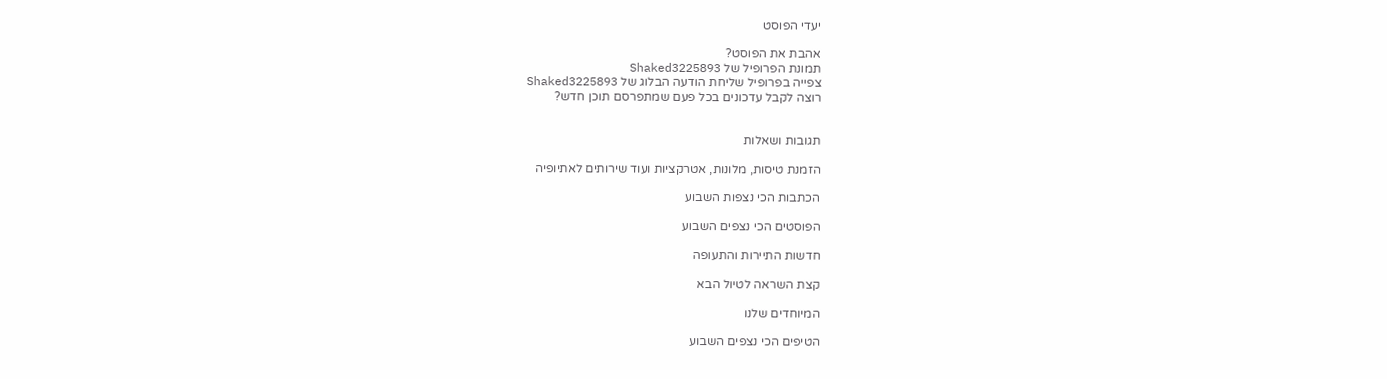יעדי הפוסט

אהבת את הפוסט?
תמונת הפרופיל של Shaked3225893
צפייה בפרופיל שליחת הודעה הבלוג של Shaked3225893
רוצה לקבל עדכונים בכל פעם שמתפרסם תוכן חדש?


תגובות ושאלות

הזמנת טיסות, מלונות, אטרקציות ועוד שירותים לאתיופיה

הכתבות הכי נצפות השבוע

הפוסטים הכי נצפים השבוע

חדשות התיירות והתעופה

קצת השראה לטיול הבא

המיוחדים שלנו

הטיפים הכי נצפים השבוע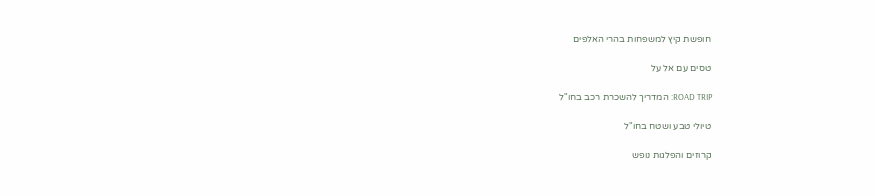חופשת קיץ למשפחות בהרי האלפים

טסים עם אל על

ROAD TRIP: המדריך להשכרת רכב בחו"ל

טיולי טבע ושטח בחו"ל

קרוזים והפלגות נופש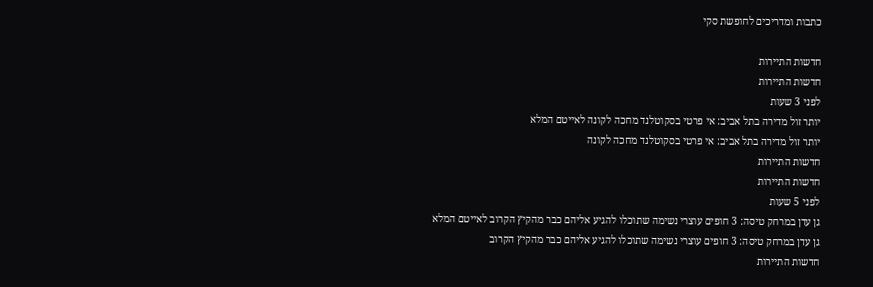כתבות ומדריכים לחופשת סקי

חדשות התיירות
חדשות התיירות
לפני 3 שעות
יותר זול מדירה בתל אביב: אי פרטי בסקוטלנד מחכה לקונה לאייטם המלא
יותר זול מדירה בתל אביב: אי פרטי בסקוטלנד מחכה לקונה
חדשות התיירות
חדשות התיירות
לפני 5 שעות
גן עדן במרחק טיסה: 3 חופים עוצרי נשימה שתוכלו להגיע אליהם כבר מהקיץ הקרוב לאייטם המלא
גן עדן במרחק טיסה: 3 חופים עוצרי נשימה שתוכלו להגיע אליהם כבר מהקיץ הקרוב
חדשות התיירות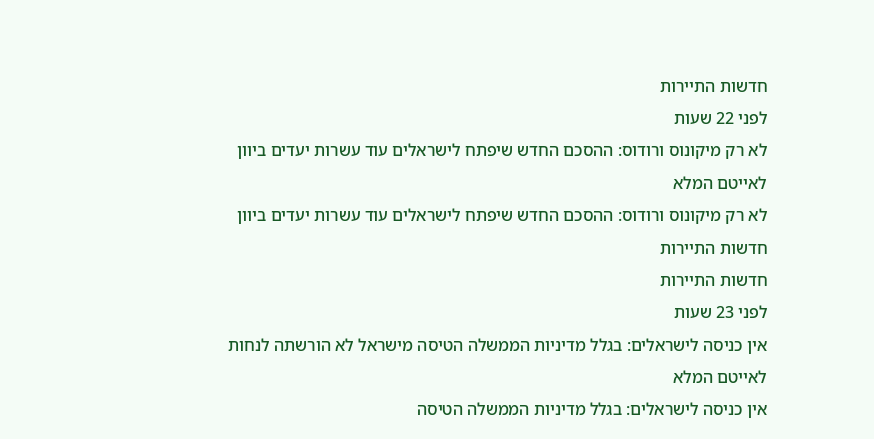חדשות התיירות
לפני 22 שעות
לא רק מיקונוס ורודוס: ההסכם החדש שיפתח לישראלים עוד עשרות יעדים ביוון לאייטם המלא
לא רק מיקונוס ורודוס: ההסכם החדש שיפתח לישראלים עוד עשרות יעדים ביוון
חדשות התיירות
חדשות התיירות
לפני 23 שעות
אין כניסה לישראלים: בגלל מדיניות הממשלה הטיסה מישראל לא הורשתה לנחות לאייטם המלא
אין כניסה לישראלים: בגלל מדיניות הממשלה הטיסה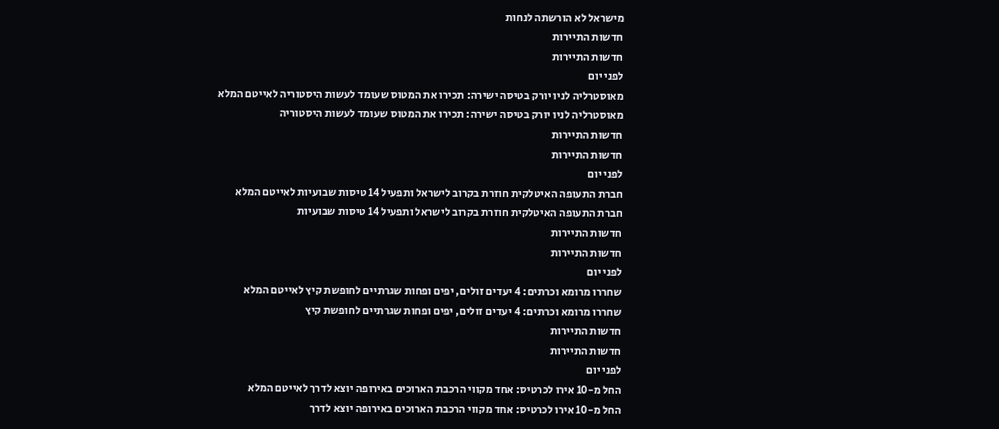מישראל לא הורשתה לנחות
חדשות התיירות
חדשות התיירות
לפני יום
מאוסטרליה לניו יורק בטיסה ישירה: תכירו את המטוס שעומד לעשות היסטוריה לאייטם המלא
מאוסטרליה לניו יורק בטיסה ישירה: תכירו את המטוס שעומד לעשות היסטוריה
חדשות התיירות
חדשות התיירות
לפני יום
חברת התעופה האיטלקית חוזרת בקרוב לישראל ותפעיל 14 טיסות שבועיות לאייטם המלא
חברת התעופה האיטלקית חוזרת בקרוב לישראל ותפעיל 14 טיסות שבועיות
חדשות התיירות
חדשות התיירות
לפני יום
שחררו מרומא וכרתים: 4 יעדים זולים, יפים ופחות שגרתיים לחופשת קיץ לאייטם המלא
שחררו מרומא וכרתים: 4 יעדים זולים, יפים ופחות שגרתיים לחופשת קיץ
חדשות התיירות
חדשות התיירות
לפני יום
החל מ-10 אירו לכרטיס: אחד מקווי הרכבת הארוכים באירופה יוצא לדרך לאייטם המלא
החל מ-10 אירו לכרטיס: אחד מקווי הרכבת הארוכים באירופה יוצא לדרך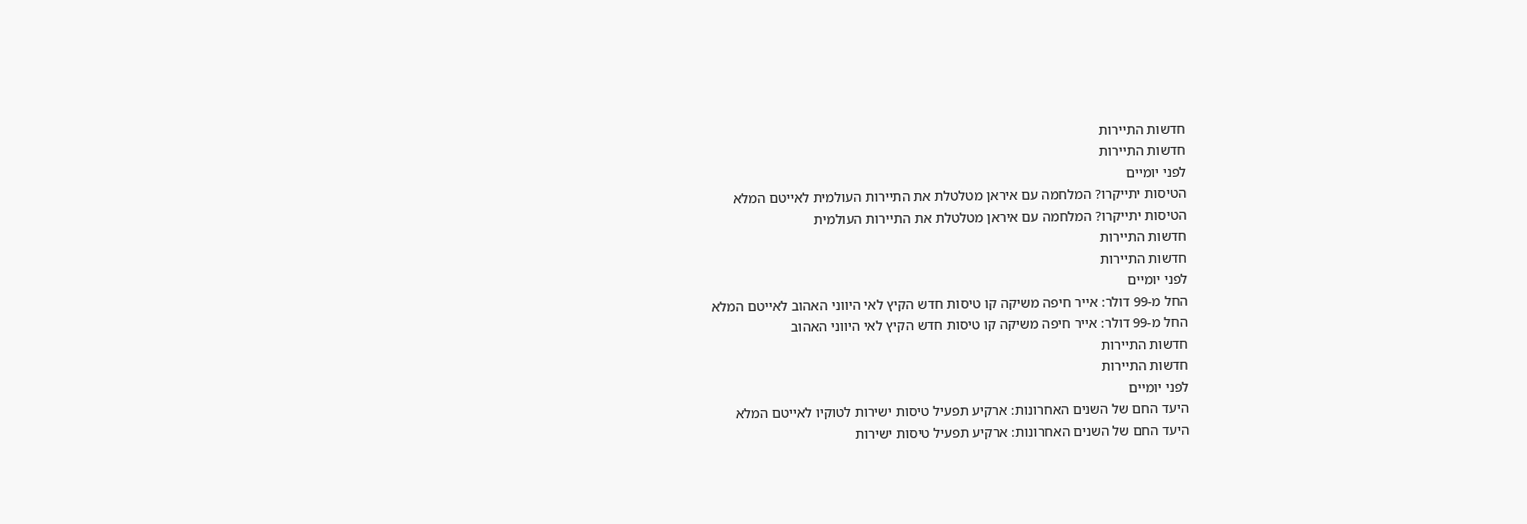חדשות התיירות
חדשות התיירות
לפני יומיים
הטיסות יתייקרו? המלחמה עם איראן מטלטלת את התיירות העולמית לאייטם המלא
הטיסות יתייקרו? המלחמה עם איראן מטלטלת את התיירות העולמית
חדשות התיירות
חדשות התיירות
לפני יומיים
החל מ-99 דולר: אייר חיפה משיקה קו טיסות חדש הקיץ לאי היווני האהוב לאייטם המלא
החל מ-99 דולר: אייר חיפה משיקה קו טיסות חדש הקיץ לאי היווני האהוב
חדשות התיירות
חדשות התיירות
לפני יומיים
היעד החם של השנים האחרונות: ארקיע תפעיל טיסות ישירות לטוקיו לאייטם המלא
היעד החם של השנים האחרונות: ארקיע תפעיל טיסות ישירות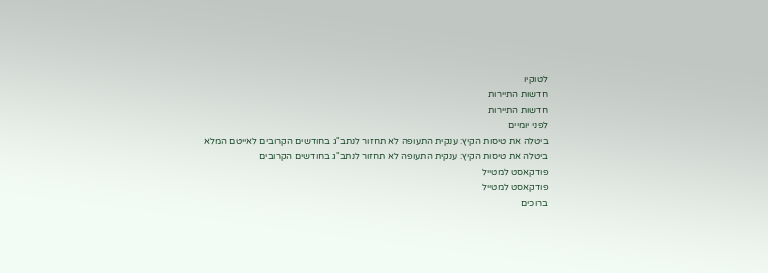לטוקיו
חדשות התיירות
חדשות התיירות
לפני יומיים
ביטלה את טיסות הקיץ: ענקית התעופה לא תחזור לנתב"ג בחודשים הקרובים לאייטם המלא
ביטלה את טיסות הקיץ: ענקית התעופה לא תחזור לנתב"ג בחודשים הקרובים
פודקאסט למטייל
פודקאסט למטייל
ברוכים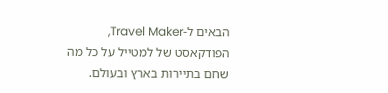הבאים ל-Travel Maker, הפודקאסט של למטייל על כל מה שחם בתיירות בארץ ובעולם.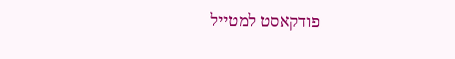פודקאסט למטייל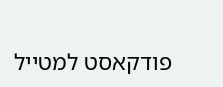פודקאסט למטייל